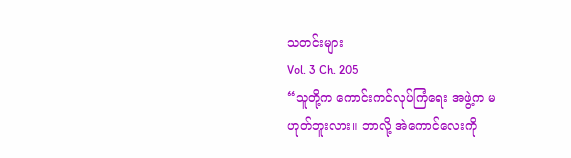သတင်းများ
Vol. 3 Ch. 205
“သူတို့က ကောင်းကင်လုပ်ကြံရေး အဖွဲ့က မဟုတ်ဘူးလား။ ဘာလို့ အဲကောင်လေးကို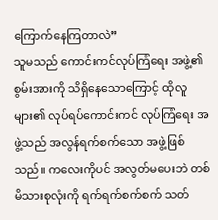ကြောက်နေကြတာလဲ”
သူမသည် ကောင်းကင်လုပ်ကြံရေး အဖွဲ့၏ စွမ်းအားကို သိရှိနေသောကြောင့် ထိုလူများ၏ လုပ်ရပ်ကောင်းကင် လုပ်ကြံရေး အဖွဲ့သည် အလွန်ရက်စက်သော အဖွဲ့ဖြစ်သည်။ ကလေးကိုပင် အလွတ်မပေးဘဲ တစ်မိသားစုလုံးကို ရက်ရက်စက်စက် သတ်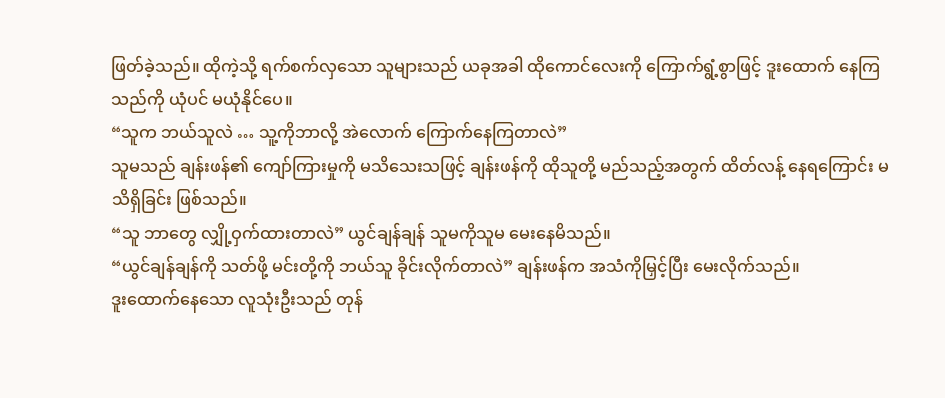ဖြတ်ခဲ့သည်။ ထိုကဲ့သို့ ရက်စက်လှသော သူများသည် ယခုအခါ ထိုကောင်လေးကို ကြောက်ရွံ့စွာဖြင့် ဒူးထောက် နေကြသည်ကို ယုံပင် မယုံနိုင်ပေ။
“သူက ဘယ်သူလဲ … သူ့ကိုဘာလို့ အဲလောက် ကြောက်နေကြတာလဲ”
သူမသည် ချန်းဖန်၏ ကျော်ကြားမှုကို မသိသေးသဖြင့် ချန်းဖန်ကို ထိုသူတို့ မည်သည့်အတွက် ထိတ်လန့် နေရကြောင်း မသိရှိခြင်း ဖြစ်သည်။
“သူ ဘာတွေ လျှို့ဝှက်ထားတာလဲ” ယွင်ချန်ချန် သူမကိုသူမ မေးနေမိသည်။
“ယွင်ချန်ချန်ကို သတ်ဖို့ မင်းတို့ကို ဘယ်သူ ခိုင်းလိုက်တာလဲ” ချန်းဖန်က အသံကိုမြှင့်ပြီး မေးလိုက်သည်။
ဒူးထောက်နေသော လူသုံးဦးသည် တုန်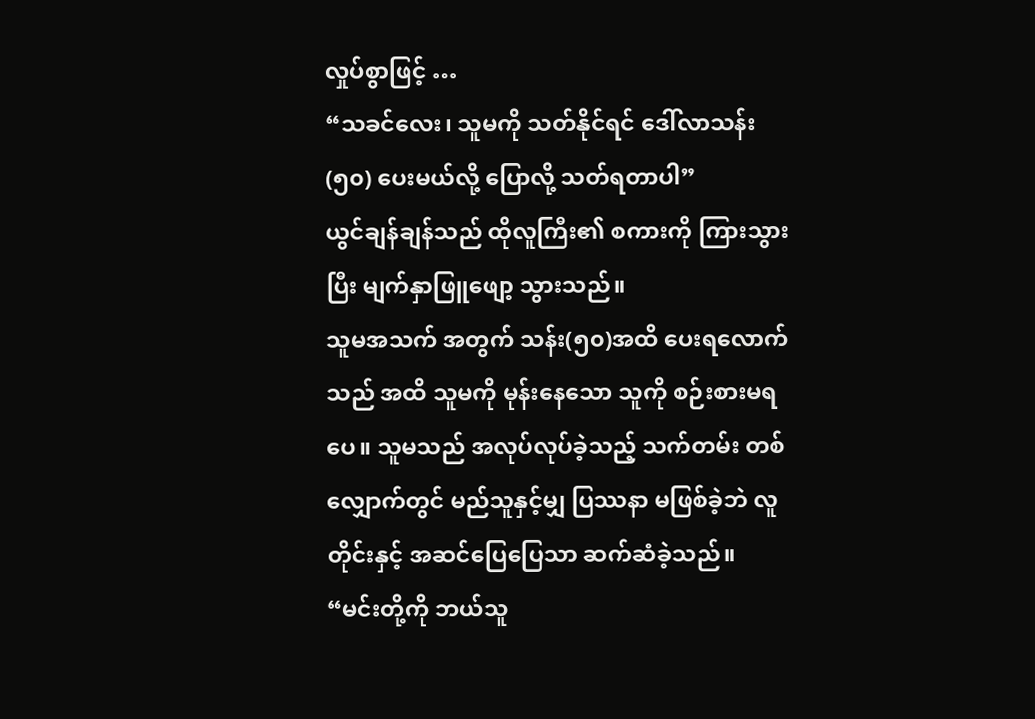လှုပ်စွာဖြင့် …
“သခင်လေး၊ သူမကို သတ်နိုင်ရင် ဒေါ်လာသန်း(၅၀) ပေးမယ်လို့ ပြောလို့ သတ်ရတာပါ”
ယွင်ချန်ချန်သည် ထိုလူကြီး၏ စကားကို ကြားသွားပြီး မျက်နှာဖြူဖျော့ သွားသည်။
သူမအသက် အတွက် သန်း(၅၀)အထိ ပေးရလောက်သည် အထိ သူမကို မုန်းနေသော သူကို စဉ်းစားမရပေ။ သူမသည် အလုပ်လုပ်ခဲ့သည့် သက်တမ်း တစ်လျှောက်တွင် မည်သူနှင့်မျှ ပြဿနာ မဖြစ်ခဲ့ဘဲ လူတိုင်းနှင့် အဆင်ပြေပြေသာ ဆက်ဆံခဲ့သည်။
“မင်းတို့ကို ဘယ်သူ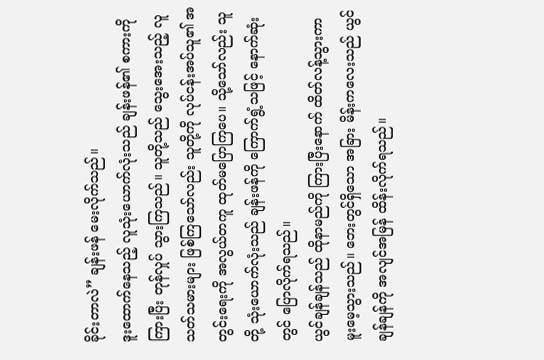ခိုင်းတာလဲ” ချန်းဖန် မေးလိုက်သည်။
ဒူးထောက်နေသည့် လူသုံးယောက်လုံးသည် ချန်းဖန်၏ စကားကိုကြားပြီး တုန်လှုပ် သွားကြသည်။ သူတို့သည် သွေးအေးသည့် လူသတ်သမားများ ဖြစ်ကြသော်လည်း သူတို့ကို လုပ်ငန်းအပ်သူ၏ အတွင်းရေးကို အလွယ်တကူ ထုတ်မပြောကြပေ။ သို့သော်လည်း သူတို့ သုံးယောက်လုံးသည် ချန်းဖန်ကို ကြောက်ရွံ့သဖြင့် နောက်ဆုံးတွင် ပြောလိုက်ရသည်။
ယွင်ချန်ချန်သည် ထိုနာမည်ကို ကြားပြီးနောက် ထိတ်လန့်သွားကာ မူးမေ့သွားသည်။ ဘေးတွင်ရှိသော အခြား မိန်းကလေးသည် ယွင်ချန်ချန်ကို အလျင်အမြန် ထိန်းလိုက်ရသည်။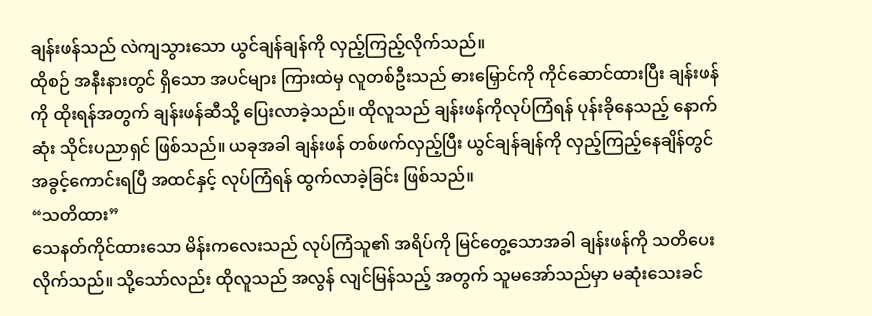ချန်းဖန်သည် လဲကျသွားသော ယွင်ချန်ချန်ကို လှည့်ကြည့်လိုက်သည်။
ထိုစဉ် အနီးနားတွင် ရှိသော အပင်များ ကြားထဲမှ လူတစ်ဦးသည် ဓားမြှောင်ကို ကိုင်ဆောင်ထားပြီး ချန်းဖန်ကို ထိုးရန်အတွက် ချန်းဖန်ဆီသို့ ပြေးလာခဲ့သည်။ ထိုလူသည် ချန်းဖန်ကိုလုပ်ကြံရန် ပုန်းခိုနေသည့် နောက်ဆုံး သိုင်းပညာရှင် ဖြစ်သည်။ ယခုအခါ ချန်းဖန် တစ်ဖက်လှည့်ပြီး ယွင်ချန်ချန်ကို လှည့်ကြည့်နေချိန်တွင် အခွင့်ကောင်းရပြီ အထင်နှင့် လုပ်ကြံရန် ထွက်လာခဲ့ခြင်း ဖြစ်သည်။
“သတိထား”
သေနတ်ကိုင်ထားသော မိန်းကလေးသည် လုပ်ကြံသူ၏ အရိပ်ကို မြင်တွေ့သောအခါ ချန်းဖန်ကို သတိပေးလိုက်သည်။ သို့သော်လည်း ထိုလူသည် အလွန် လျင်မြန်သည့် အတွက် သူမအော်သည်မှာ မဆုံးသေးခင်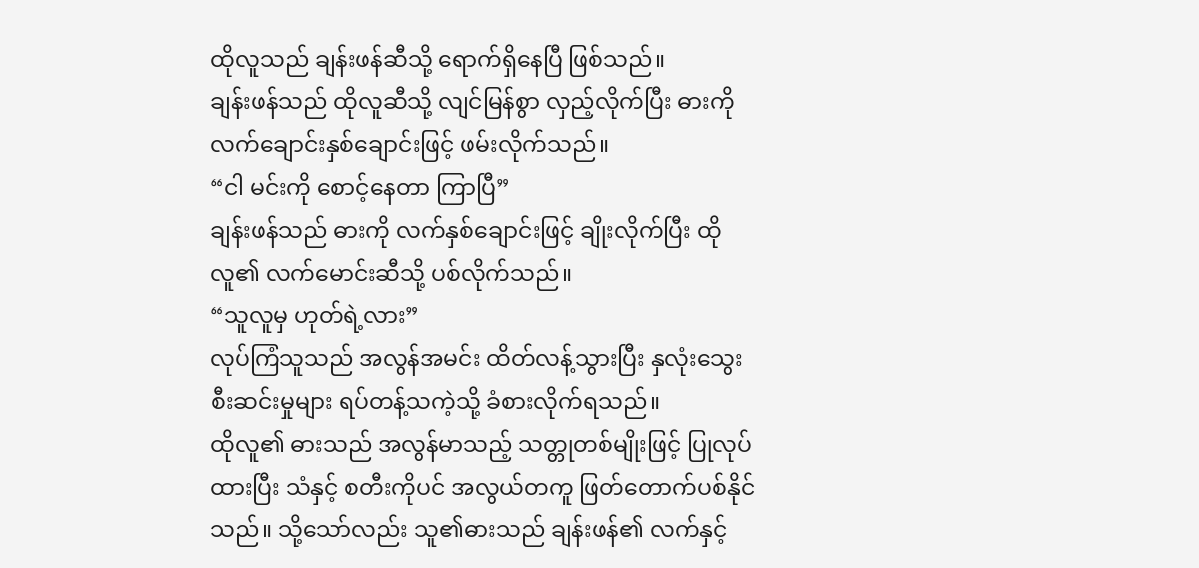ထိုလူသည် ချန်းဖန်ဆီသို့ ရောက်ရှိနေပြီ ဖြစ်သည်။
ချန်းဖန်သည် ထိုလူဆီသို့ လျင်မြန်စွာ လှည့်လိုက်ပြီး ဓားကို လက်ချောင်းနှစ်ချောင်းဖြင့် ဖမ်းလိုက်သည်။
“ငါ မင်းကို စောင့်နေတာ ကြာပြီ”
ချန်းဖန်သည် ဓားကို လက်နှစ်ချောင်းဖြင့် ချိုးလိုက်ပြီး ထိုလူ၏ လက်မောင်းဆီသို့ ပစ်လိုက်သည်။
“သူလူမှ ဟုတ်ရဲ့လား”
လုပ်ကြံသူသည် အလွန်အမင်း ထိတ်လန့်သွားပြီး နှလုံးသွေး စီးဆင်းမှုများ ရပ်တန့်သကဲ့သို့ ခံစားလိုက်ရသည်။
ထိုလူ၏ ဓားသည် အလွန်မာသည့် သတ္တုတစ်မျိုးဖြင့် ပြုလုပ်ထားပြီး သံနှင့် စတီးကိုပင် အလွယ်တကူ ဖြတ်တောက်ပစ်နိုင်သည်။ သို့သော်လည်း သူ၏ဓားသည် ချန်းဖန်၏ လက်နှင့်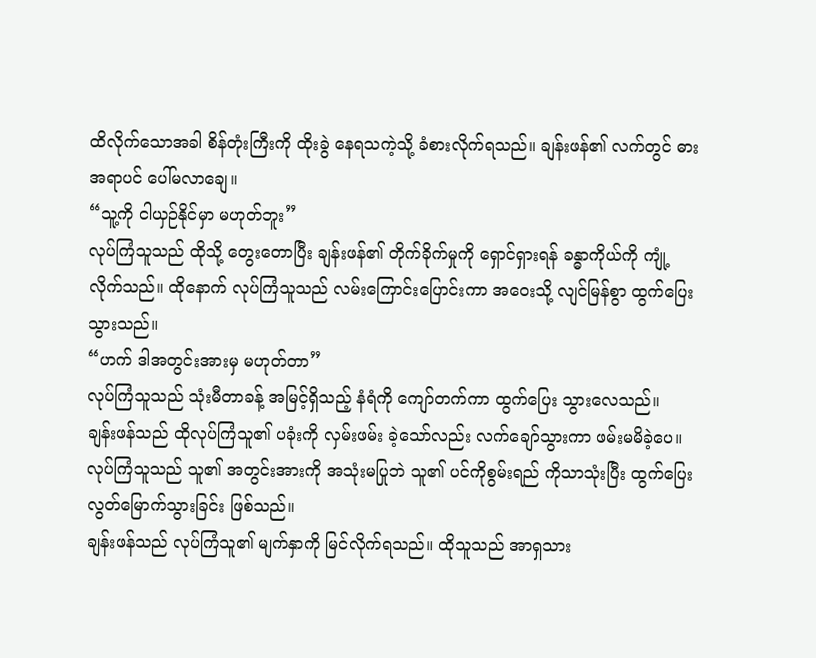ထိလိုက်သောအခါ စိန်တုံးကြီးကို ထိုးခွဲ နေရသကဲ့သို့ ခံစားလိုက်ရသည်။ ချန်းဖန်၏ လက်တွင် ဓားအရာပင် ပေါ်မလာချေ။
“သူ့ကို ငါယှဉ်နိုင်မှာ မဟုတ်ဘူး”
လုပ်ကြံသူသည် ထိုသို့ တွေးတောပြီး ချန်းဖန်၏ တိုက်ခိုက်မှုကို ရှောင်ရှားရန် ခန္ဓာကိုယ်ကို ကျုံ့လိုက်သည်။ ထိုနောက် လုပ်ကြံသူသည် လမ်းကြောင်းပြောင်းကာ အဝေးသို့ လျင်မြန်စွာ ထွက်ပြေးသွားသည်။
“ဟက် ဒါအတွင်းအားမှ မဟုတ်တာ”
လုပ်ကြံသူသည် သုံးမီတာခန့် အမြင့်ရှိသည့် နံရံကို ကျော်တက်ကာ ထွက်ပြေး သွားလေသည်။
ချန်းဖန်သည် ထိုလုပ်ကြံသူ၏ ပခုံးကို လှမ်းဖမ်း ခဲ့သော်လည်း လက်ချော်သွားကာ ဖမ်းမမိခဲ့ပေ။ လုပ်ကြံသူသည် သူ၏ အတွင်းအားကို အသုံးမပြုဘဲ သူ၏ ပင်ကိုစွမ်းရည် ကိုသာသုံးပြီး ထွက်ပြေး လွတ်မြောက်သွားခြင်း ဖြစ်သည်။
ချန်းဖန်သည် လုပ်ကြံသူ၏ မျက်နှာကို မြင်လိုက်ရသည်။ ထိုသူသည် အာရှသား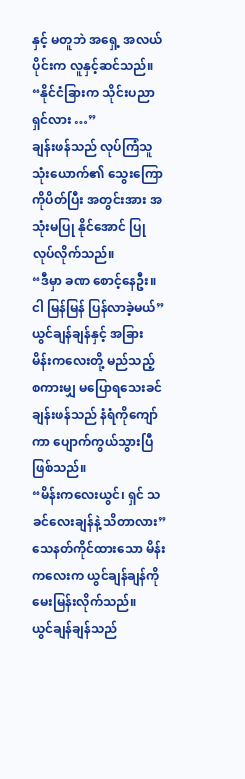နှင့် မတူဘဲ အရှေ့ အလယ်ပိုင်းက လူနှင့်ဆင်သည်။
“နိုင်ငံခြားက သိုင်းပညာရှင်လား …”
ချန်းဖန်သည် လုပ်ကြံသူ သုံးယောက်၏ သွေးကြောကိုပိတ်ပြီး အတွင်းအား အသုံးမပြု နိုင်အောင် ပြုလုပ်လိုက်သည်။
“ဒီမှာ ခဏ စောင့်နေဦး။ ငါ မြန်မြန် ပြန်လာခဲ့မယ်”
ယွင်ချန်ချန်နှင့် အခြား မိန်းကလေးတို့ မည်သည့် စကားမျှ မပြောရသေးခင် ချန်းဖန်သည် နံရံကိုကျော်ကာ ပျောက်ကွယ်သွားပြီ ဖြစ်သည်။
“မိန်းကလေးယွင်၊ ရှင် သခင်လေးချန်နဲ့ သိတာလား”
သေနတ်ကိုင်ထားသော မိန်းကလေးက ယွင်ချန်ချန်ကို မေးမြန်းလိုက်သည်။
ယွင်ချန်ချန်သည်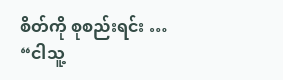စိတ်ကို စုစည်းရင်း …
“ငါသူ့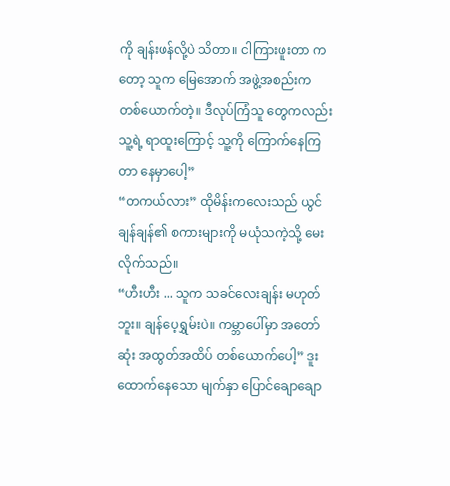ကို ချန်းဖန်လို့ပဲ သိတာ။ ငါကြားဖူးတာ ကတော့ သူက မြေအောက် အဖွဲ့အစည်းက တစ်ယောက်တဲ့။ ဒီလုပ်ကြံသူ တွေကလည်း သူ့ရဲ့ ရာထူးကြောင့် သူ့ကို ကြောက်နေကြတာ နေမှာပေါ့”
“တကယ်လား” ထိုမိန်းကလေးသည် ယွင်ချန်ချန်၏ စကားများကို မယုံသကဲ့သို့ မေးလိုက်သည်။
“ဟီးဟီး ... သူက သခင်လေးချန်း မဟုတ်ဘူး။ ချန်ပေ့ရွှမ်းပဲ။ ကမ္ဘာပေါ်မှာ အတော်ဆုံး အထွတ်အထိပ် တစ်ယောက်ပေါ့” ဒူးထောက်နေသော မျက်နှာ ပြောင်ချောချော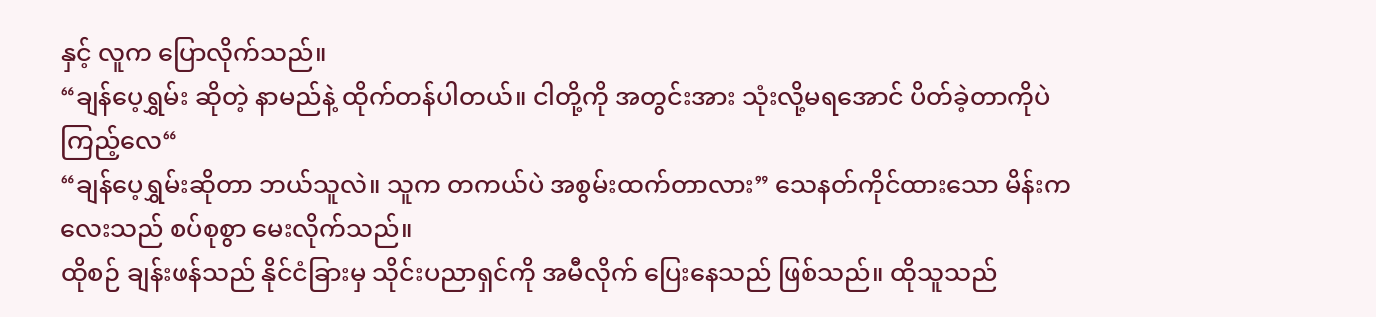နှင့် လူက ပြောလိုက်သည်။
“ချန်ပေ့ရွှမ်း ဆိုတဲ့ နာမည်နဲ့ ထိုက်တန်ပါတယ်။ ငါတို့ကို အတွင်းအား သုံးလို့မရအောင် ပိတ်ခဲ့တာကိုပဲ ကြည့်လေ“
“ချန်ပေ့ရွှမ်းဆိုတာ ဘယ်သူလဲ။ သူက တကယ်ပဲ အစွမ်းထက်တာလား” သေနတ်ကိုင်ထားသော မိန်းကလေးသည် စပ်စုစွာ မေးလိုက်သည်။
ထိုစဉ် ချန်းဖန်သည် နိုင်ငံခြားမှ သိုင်းပညာရှင်ကို အမီလိုက် ပြေးနေသည် ဖြစ်သည်။ ထိုသူသည်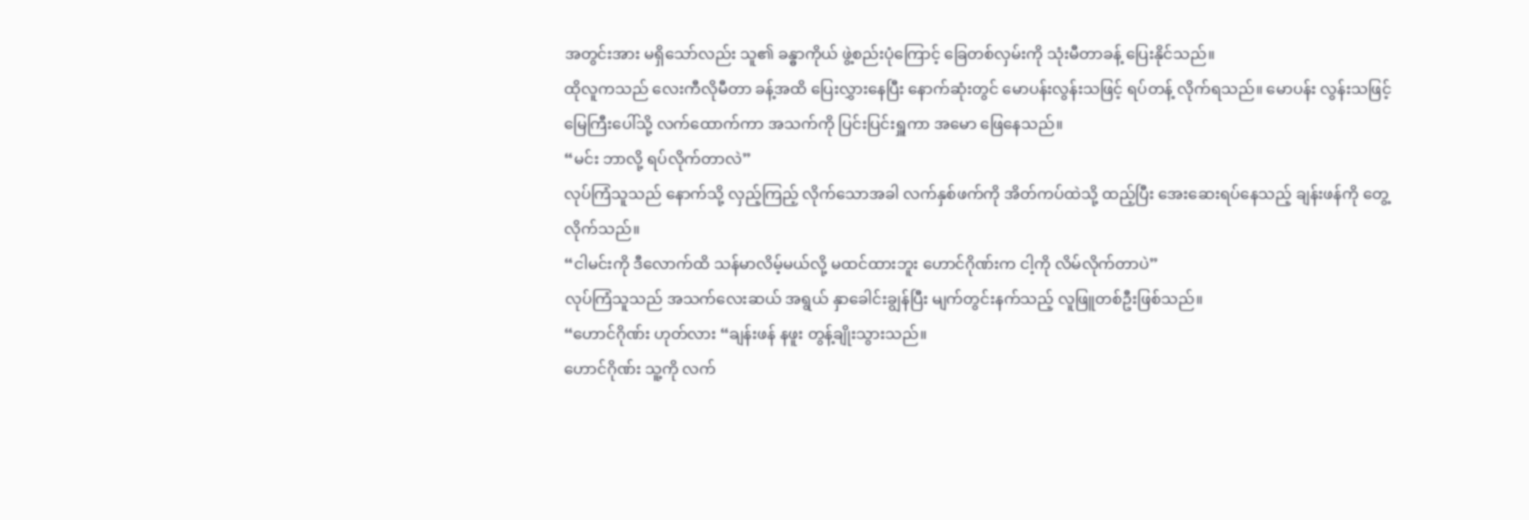အတွင်းအား မရှိသော်လည်း သူ၏ ခန္ဓာကိုယ် ဖွဲ့စည်းပုံကြောင့် ခြေတစ်လှမ်းကို သုံးမီတာခန့် ပြေးနိုင်သည်။
ထိုလူကသည် လေးကီလိုမီတာ ခန့်အထိ ပြေးလွှားနေပြီး နောက်ဆုံးတွင် မောပန်းလွန်းသဖြင့် ရပ်တန့် လိုက်ရသည်။ မောပန်း လွန်းသဖြင့် မြေကြီးပေါ်သို့ လက်ထောက်ကာ အသက်ကို ပြင်းပြင်းရှူကာ အမော ဖြေနေသည်။
“မင်း ဘာလို့ ရပ်လိုက်တာလဲ”
လုပ်ကြံသူသည် နောက်သို့ လှည့်ကြည့် လိုက်သောအခါ လက်နှစ်ဖက်ကို အိတ်ကပ်ထဲသို့ ထည့်ပြီး အေးဆေးရပ်နေသည့် ချန်းဖန်ကို တွေ့လိုက်သည်။
“ငါမင်းကို ဒီလောက်ထိ သန်မာလိမ့်မယ်လို့ မထင်ထားဘူး ဟောင်ဂိုဏ်းက ငါ့ကို လိမ်လိုက်တာပဲ”
လုပ်ကြံသူသည် အသက်လေးဆယ် အရွယ် နှာခေါင်းချွန်ပြီး မျက်တွင်းနက်သည့် လူဖြူတစ်ဦးဖြစ်သည်။
“ဟောင်ဂိုဏ်း ဟုတ်လား “ချန်းဖန် နဖူး တွန့်ချိုးသွားသည်။
ဟောင်ဂိုဏ်း သူ့ကို လက်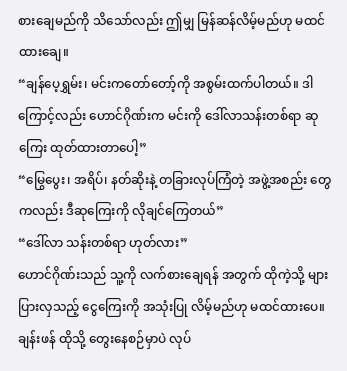စားချေမည်ကို သိသော်လည်း ဤမျှ မြန်ဆန်လိမ့်မည်ဟု မထင်ထားချေ။
“ချန်ပေ့ရွှမ်း၊ မင်းကတော်တော့်ကို အစွမ်းထက်ပါတယ်။ ဒါကြောင့်လည်း ဟောင်ဂိုဏ်းက မင်းကို ဒေါ်လာသန်းတစ်ရာ ဆုကြေး ထုတ်ထားတာပေါ့”
“မြွေပွေး၊ အရိပ်၊ နတ်ဆိုးနဲ့ တခြားလုပ်ကြံတဲ့ အဖွဲ့အစည်း တွေကလည်း ဒီဆုကြေးကို လိုချင်ကြေတယ်”
“ဒေါ်လာ သန်းတစ်ရာ ဟုတ်လား”
ဟောင်ဂိုဏ်းသည် သူ့ကို လက်စားချေရန် အတွက် ထိုကဲ့သို့ များပြားလှသည့် ငွေကြေးကို အသုံးပြု လိမ့်မည်ဟု မထင်ထားပေ။
ချန်းဖန် ထိုသို့ တွေးနေစဉ်မှာပဲ လုပ်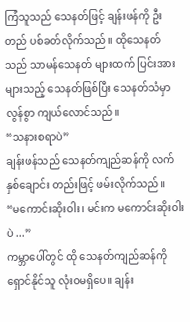ကြံသူသည် သေနတ်ဖြင့် ချန်းဖန်ကို ဦးတည် ပစ်ခတ်လိုက်သည်။ ထိုသေနတ်သည် သာမန်သေနတ် များထက် ပြင်းအားများသည့် သေနတ်ဖြစ်ပြီး သေနတ်သံမှာ လွန်စွာ ကျယ်လောင်သည်။
“သနားစရာပဲ”
ချန်းဖန်သည် သေနတ်ကျည်ဆန်ကို လက်နှစ်ချောင်း တည်းဖြင့် ဖမ်းလိုက်သည်။
“မကောင်းဆိုးဝါး၊ မင်းက မကောင်းဆိုးဝါးပဲ ...”
ကမ္ဘာပေါ်တွင် ထို သေနတ်ကျည်ဆန်ကို ရှောင်နိုင်သူ လုံးဝမရှိပေ။ ချန်း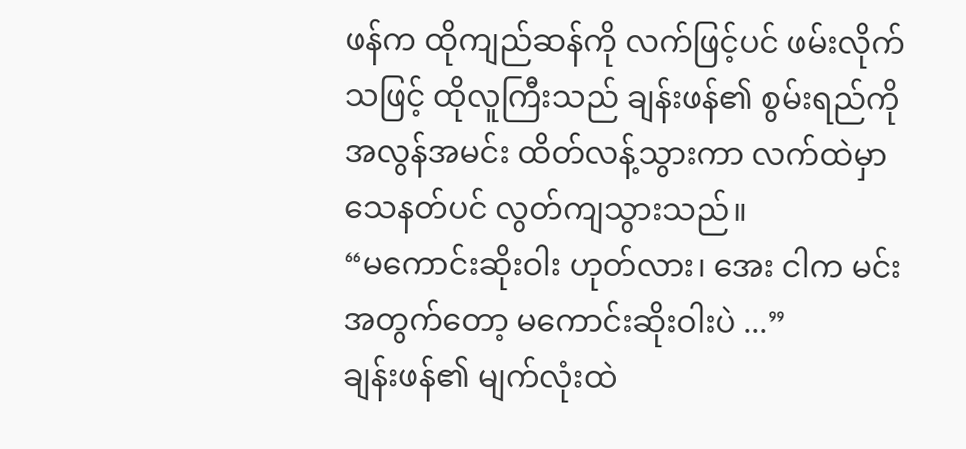ဖန်က ထိုကျည်ဆန်ကို လက်ဖြင့်ပင် ဖမ်းလိုက်သဖြင့် ထိုလူကြီးသည် ချန်းဖန်၏ စွမ်းရည်ကို အလွန်အမင်း ထိတ်လန့်သွားကာ လက်ထဲမှာ သေနတ်ပင် လွတ်ကျသွားသည်။
“မကောင်းဆိုးဝါး ဟုတ်လား၊ အေး ငါက မင်းအတွက်တော့ မကောင်းဆိုးဝါးပဲ ...”
ချန်းဖန်၏ မျက်လုံးထဲ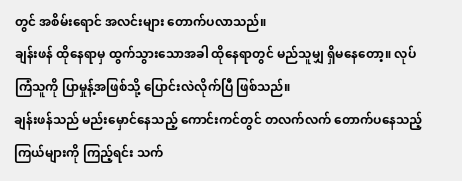တွင် အစိမ်းရောင် အလင်းများ တောက်ပလာသည်။
ချန်းဖန် ထိုနေရာမှ ထွက်သွားသောအခါ ထိုနေရာတွင် မည်သူမျှ ရှိမနေတော့။ လုပ်ကြံသူကို ပြာမှုန့်အဖြစ်သို့ ပြောင်းလဲလိုက်ပြီ ဖြစ်သည်။
ချန်းဖန်သည် မည်းမှောင်နေသည့် ကောင်းကင်တွင် တလက်လက် တောက်ပနေသည့် ကြယ်များကို ကြည့်ရင်း သက်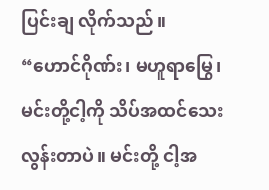ပြင်းချ လိုက်သည်။
“ဟောင်ဂိုဏ်း၊ မဟူရာမြွေ၊ မင်းတို့ငါ့ကို သိပ်အထင်သေး လွန်းတာပဲ။ မင်းတို့ ငါ့အ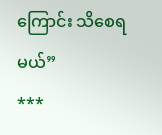ကြောင်း သိစေရမယ်”
***